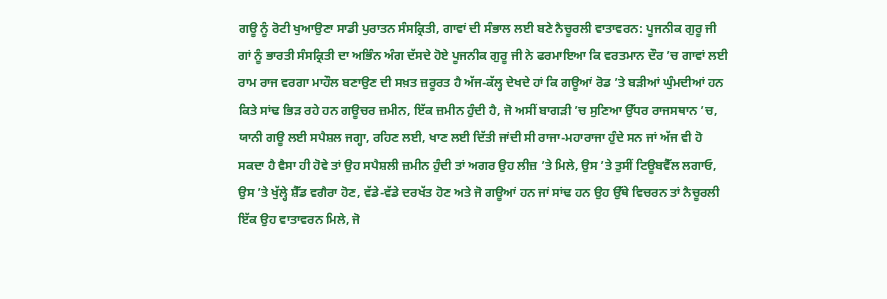ਗਊ ਨੂੰ ਰੋਟੀ ਖੁਆਉਣਾ ਸਾਡੀ ਪੁਰਾਤਨ ਸੰਸਕ੍ਰਿਤੀ, ਗਾਵਾਂ ਦੀ ਸੰਭਾਲ ਲਈ ਬਣੇ ਨੈਚੂਰਲੀ ਵਾਤਾਵਰਨ: ਪੂਜਨੀਕ ਗੁਰੂ ਜੀ
ਗਾਂ ਨੂੰ ਭਾਰਤੀ ਸੰਸਕ੍ਰਿਤੀ ਦਾ ਅਭਿੰਨ ਅੰਗ ਦੱਸਦੇ ਹੋਏ ਪੂਜਨੀਕ ਗੁਰੂ ਜੀ ਨੇ ਫਰਮਾਇਆ ਕਿ ਵਰਤਮਾਨ ਦੌਰ ’ਚ ਗਾਵਾਂ ਲਈ ਰਾਮ ਰਾਜ ਵਰਗਾ ਮਾਹੌਲ ਬਣਾਉਣ ਦੀ ਸਖ਼ਤ ਜ਼ਰੂਰਤ ਹੈ ਅੱਜ-ਕੱਲ੍ਹ ਦੇਖਦੇ ਹਾਂ ਕਿ ਗਊਆਂ ਰੋਡ ’ਤੇ ਬੜੀਆਂ ਘੁੰਮਦੀਆਂ ਹਨ
ਕਿਤੇ ਸਾਂਢ ਭਿੜ ਰਹੇ ਹਨ ਗਊਚਰ ਜ਼ਮੀਨ, ਇੱਕ ਜ਼ਮੀਨ ਹੁੰਦੀ ਹੈ, ਜੋ ਅਸੀਂ ਬਾਗੜੀ ’ਚ ਸੁਣਿਆ ਉੱਧਰ ਰਾਜਸਥਾਨ ’ਚ, ਯਾਨੀ ਗਊ ਲਈ ਸਪੈਸ਼ਲ ਜਗ੍ਹਾ, ਰਹਿਣ ਲਈ, ਖਾਣ ਲਈ ਦਿੱਤੀ ਜਾਂਦੀ ਸੀ ਰਾਜਾ-ਮਹਾਰਾਜਾ ਹੁੰਦੇ ਸਨ ਜਾਂ ਅੱਜ ਵੀ ਹੋ ਸਕਦਾ ਹੈ ਵੈਸਾ ਹੀ ਹੋਵੇ ਤਾਂ ਉਹ ਸਪੈਸ਼ਲੀ ਜ਼ਮੀਨ ਹੁੰਦੀ ਤਾਂ ਅਗਰ ਉਹ ਲੀਜ਼ ’ਤੇ ਮਿਲੇ, ਉਸ ’ਤੇ ਤੁਸੀਂ ਟਿਊਬਵੈੱਲ ਲਗਾਓ, ਉਸ ’ਤੇ ਖੁੱਲ੍ਹੇ ਸ਼ੈੱਡ ਵਗੈਰਾ ਹੋਣ, ਵੱਡੇ-ਵੱਡੇ ਦਰਖੱਤ ਹੋਣ ਅਤੇ ਜੋ ਗਊਆਂ ਹਨ ਜਾਂ ਸਾਂਢ ਹਨ ਉਹ ਉੱਥੇ ਵਿਚਰਨ ਤਾਂ ਨੈਚੂਰਲੀ ਇੱਕ ਉਹ ਵਾਤਾਵਰਨ ਮਿਲੇ, ਜੋ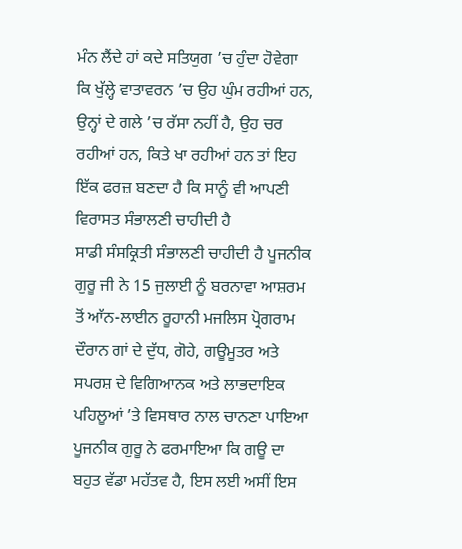ਮੰਨ ਲੈਂਦੇ ਹਾਂ ਕਦੇ ਸਤਿਯੁਗ ’ਚ ਹੁੰਦਾ ਹੋਵੇਗਾ ਕਿ ਖੁੱਲ੍ਹੇ ਵਾਤਾਵਰਨ ’ਚ ਉਹ ਘੁੰਮ ਰਹੀਆਂ ਹਨ, ਉਨ੍ਹਾਂ ਦੇ ਗਲੇ ’ਚ ਰੱਸਾ ਨਹੀਂ ਹੈ, ਉਹ ਚਰ ਰਹੀਆਂ ਹਨ, ਕਿਤੇ ਖਾ ਰਹੀਆਂ ਹਨ ਤਾਂ ਇਹ ਇੱਕ ਫਰਜ਼ ਬਣਦਾ ਹੈ ਕਿ ਸਾਨੂੰ ਵੀ ਆਪਣੀ ਵਿਰਾਸਤ ਸੰਭਾਲਣੀ ਚਾਹੀਦੀ ਹੈ
ਸਾਡੀ ਸੰਸਕ੍ਰਿਤੀ ਸੰਭਾਲਣੀ ਚਾਹੀਦੀ ਹੈ ਪੂਜਨੀਕ ਗੁਰੂ ਜੀ ਨੇ 15 ਜੁਲਾਈ ਨੂੰ ਬਰਨਾਵਾ ਆਸ਼ਰਮ ਤੋਂ ਆੱਨ-ਲਾਈਨ ਰੂਹਾਨੀ ਮਜਲਿਸ ਪ੍ਰੋਗਰਾਮ ਦੌਰਾਨ ਗਾਂ ਦੇ ਦੁੱਧ, ਗੋਹੇ, ਗਊਮੂਤਰ ਅਤੇ ਸਪਰਸ਼ ਦੇ ਵਿਗਿਆਨਕ ਅਤੇ ਲਾਭਦਾਇਕ ਪਹਿਲੂਆਂ ’ਤੇ ਵਿਸਥਾਰ ਨਾਲ ਚਾਨਣਾ ਪਾਇਆ ਪੂਜਨੀਕ ਗੁਰੂ ਨੇ ਫਰਮਾਇਆ ਕਿ ਗਊ ਦਾ ਬਹੁਤ ਵੱਡਾ ਮਹੱਤਵ ਹੈ, ਇਸ ਲਈ ਅਸੀਂ ਇਸ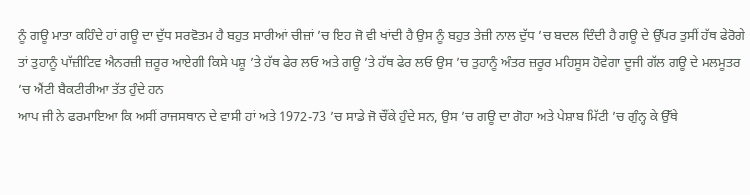ਨੂੰ ਗਊ ਮਾਤਾ ਕਹਿੰਦੇ ਹਾਂ ਗਊ ਦਾ ਦੁੱਧ ਸਰਵੋਤਮ ਹੈ ਬਹੁਤ ਸਾਰੀਆਂ ਚੀਜ਼ਾਂ ’ਚ ਇਹ ਜੋ ਵੀ ਖਾਂਦੀ ਹੈ ਉਸ ਨੂੰ ਬਹੁਤ ਤੇਜ਼ੀ ਨਾਲ ਦੁੱਧ ’ਚ ਬਦਲ ਦਿੰਦੀ ਹੈ ਗਊ ਦੇ ਉੱਪਰ ਤੁਸੀਂ ਹੱਥ ਫੇਰੋਗੇ ਤਾਂ ਤੁਹਾਨੂੰ ਪਾੱਜ਼ੀਟਿਵ ਐਨਰਜ਼ੀ ਜ਼ਰੂਰ ਆਏਗੀ ਕਿਸੇ ਪਸ਼ੂ ’ਤੇ ਹੱਥ ਫੇਰ ਲਓ ਅਤੇ ਗਊ ’ਤੇ ਹੱਥ ਫੇਰ ਲਓ ਉਸ ’ਚ ਤੁਹਾਨੂੰ ਅੰਤਰ ਜ਼ਰੂਰ ਮਹਿਸੂਸ ਹੋਵੇਗਾ ਦੂਜੀ ਗੱਲ ਗਊ ਦੇ ਮਲਮੂਤਰ ’ਚ ਐਂਟੀ ਬੈਕਟੀਰੀਆ ਤੱਤ ਹੁੰਦੇ ਹਨ
ਆਪ ਜੀ ਨੇ ਫਰਮਾਇਆ ਕਿ ਅਸੀਂ ਰਾਜਸਥਾਨ ਦੇ ਵਾਸੀ ਹਾਂ ਅਤੇ 1972-73 ’ਚ ਸਾਡੇ ਜੋ ਚੌਂਕੇ ਹੁੰਦੇ ਸਨ, ਉਸ ’ਚ ਗਊ ਦਾ ਗੋਹਾ ਅਤੇ ਪੇਸ਼ਾਬ ਮਿੱਟੀ ’ਚ ਗੁੰਨ੍ਹ ਕੇ ਉੱਥੇ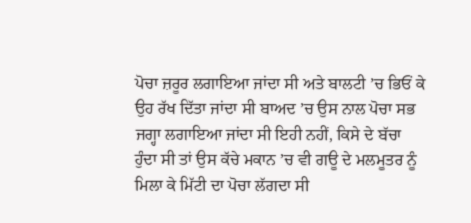ਪੋਚਾ ਜ਼ਰੂਰ ਲਗਾਇਆ ਜਾਂਦਾ ਸੀ ਅਤੇ ਬਾਲਟੀ ’ਚ ਭਿਓਂ ਕੇ ਉਹ ਰੱਖ ਦਿੱਤਾ ਜਾਂਦਾ ਸੀ ਬਾਅਦ ’ਚ ਉਸ ਨਾਲ ਪੋਚਾ ਸਭ ਜਗ੍ਹਾ ਲਗਾਇਆ ਜਾਂਦਾ ਸੀ ਇਹੀ ਨਹੀਂ, ਕਿਸੇ ਦੇ ਬੱਚਾ ਹੁੰਦਾ ਸੀ ਤਾਂ ਉਸ ਕੱਚੇ ਮਕਾਨ ’ਚ ਵੀ ਗਊ ਦੇ ਮਲਮੂਤਰ ਨੂੰ ਮਿਲਾ ਕੇ ਮਿੱਟੀ ਦਾ ਪੋਚਾ ਲੱਗਦਾ ਸੀ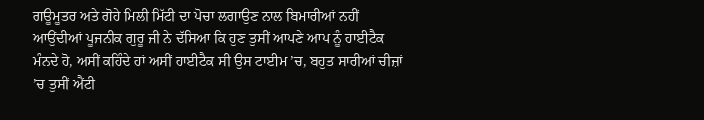ਗਊਮੂਤਰ ਅਤੇ ਗੋਹੇ ਮਿਲੀ ਮਿੱਟੀ ਦਾ ਪੋਚਾ ਲਗਾਉਣ ਨਾਲ ਬਿਮਾਰੀਆਂ ਨਹੀਂ ਆਉਂਦੀਆਂ ਪੂਜਨੀਕ ਗੁਰੂ ਜੀ ਨੇ ਦੱਸਿਆ ਕਿ ਹੁਣ ਤੁਸੀਂ ਆਪਣੇ ਆਪ ਨੂੰ ਹਾਈਟੈਕ ਮੰਨਦੇ ਹੋ, ਅਸੀਂ ਕਹਿੰਦੇ ਹਾਂ ਅਸੀਂ ਹਾਈਟੈਕ ਸੀ ਉਸ ਟਾਈਮ ’ਚ, ਬਹੁਤ ਸਾਰੀਆਂ ਚੀਜ਼ਾਂ ’ਚ ਤੁਸੀਂ ਐਂਟੀ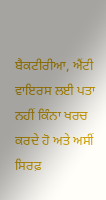ਬੈਕਟੀਰੀਆ, ਐਂਟੀ ਵਾਇਰਸ ਲਈ ਪਤਾ ਨਹੀਂ ਕਿੰਨਾ ਖਰਚ ਕਰਦੇ ਹੋ ਅਤੇ ਅਸੀਂ ਸਿਰਫ਼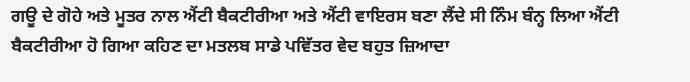ਗਊ ਦੇ ਗੋਹੇ ਅਤੇ ਮੂਤਰ ਨਾਲ ਐਂਟੀ ਬੈਕਟੀਰੀਆ ਅਤੇ ਐਂਟੀ ਵਾਇਰਸ ਬਣਾ ਲੈਂਦੇ ਸੀ ਨਿੰਮ ਬੰਨ੍ਹ ਲਿਆ ਐਂਟੀ ਬੈਕਟੀਰੀਆ ਹੋ ਗਿਆ ਕਹਿਣ ਦਾ ਮਤਲਬ ਸਾਡੇ ਪਵਿੱਤਰ ਵੇਦ ਬਹੁਤ ਜ਼ਿਆਦਾ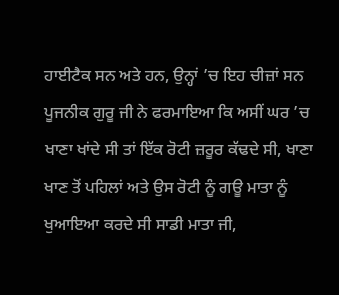ਹਾਈਟੈਕ ਸਨ ਅਤੇ ਹਨ, ਉਨ੍ਹਾਂ ’ਚ ਇਹ ਚੀਜ਼ਾਂ ਸਨ
ਪੂਜਨੀਕ ਗੁਰੂ ਜੀ ਨੇ ਫਰਮਾਇਆ ਕਿ ਅਸੀਂ ਘਰ ’ਚ ਖਾਣਾ ਖਾਂਦੇ ਸੀ ਤਾਂ ਇੱਕ ਰੋਟੀ ਜ਼ਰੂਰ ਕੱਢਦੇ ਸੀ, ਖਾਣਾ ਖਾਣ ਤੋਂ ਪਹਿਲਾਂ ਅਤੇ ਉਸ ਰੋਟੀ ਨੂੰ ਗਊ ਮਾਤਾ ਨੂੰ ਖੁਆਇਆ ਕਰਦੇ ਸੀ ਸਾਡੀ ਮਾਤਾ ਜੀ,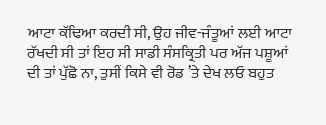ਆਟਾ ਕੱਢਿਆ ਕਰਦੀ ਸੀ, ਉਹ ਜੀਵ-ਜੰਤੂਆਂ ਲਈ ਆਟਾ ਰੱਖਦੀ ਸੀ ਤਾਂ ਇਹ ਸੀ ਸਾਡੀ ਸੰਸਕ੍ਰਿਤੀ ਪਰ ਅੱਜ ਪਸ਼ੂਆਂ ਦੀ ਤਾਂ ਪੁੱਛੋ ਨਾ, ਤੁਸੀਂ ਕਿਸੇ ਵੀ ਰੋਡ ’ਤੇ ਦੇਖ ਲਓ ਬਹੁਤ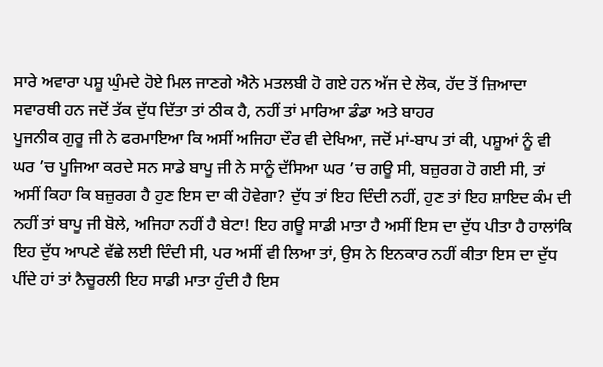ਸਾਰੇ ਅਵਾਰਾ ਪਸ਼ੂ ਘੁੰਮਦੇ ਹੋਏ ਮਿਲ ਜਾਣਗੇ ਐਨੇ ਮਤਲਬੀ ਹੋ ਗਏ ਹਨ ਅੱਜ ਦੇ ਲੋਕ, ਹੱਦ ਤੋਂ ਜ਼ਿਆਦਾ ਸਵਾਰਥੀ ਹਨ ਜਦੋਂ ਤੱਕ ਦੁੱਧ ਦਿੱਤਾ ਤਾਂ ਠੀਕ ਹੈ, ਨਹੀਂ ਤਾਂ ਮਾਰਿਆ ਡੰਡਾ ਅਤੇ ਬਾਹਰ
ਪੂਜਨੀਕ ਗੁਰੂ ਜੀ ਨੇ ਫਰਮਾਇਆ ਕਿ ਅਸੀਂ ਅਜਿਹਾ ਦੌਰ ਵੀ ਦੇਖਿਆ, ਜਦੋਂ ਮਾਂ-ਬਾਪ ਤਾਂ ਕੀ, ਪਸ਼ੂਆਂ ਨੂੰ ਵੀ ਘਰ ’ਚ ਪੂਜਿਆ ਕਰਦੇ ਸਨ ਸਾਡੇ ਬਾਪੂ ਜੀ ਨੇ ਸਾਨੂੰ ਦੱਸਿਆ ਘਰ ’ਚ ਗਊ ਸੀ, ਬਜ਼ੁਰਗ ਹੋ ਗਈ ਸੀ, ਤਾਂ ਅਸੀਂ ਕਿਹਾ ਕਿ ਬਜ਼ੁਰਗ ਹੈ ਹੁਣ ਇਸ ਦਾ ਕੀ ਹੋਵੇਗਾ? ਦੁੱਧ ਤਾਂ ਇਹ ਦਿੰਦੀ ਨਹੀਂ, ਹੁਣ ਤਾਂ ਇਹ ਸ਼ਾਇਦ ਕੰਮ ਦੀ ਨਹੀਂ ਤਾਂ ਬਾਪੂ ਜੀ ਬੋਲੇ, ਅਜਿਹਾ ਨਹੀਂ ਹੈ ਬੇਟਾ! ਇਹ ਗਊ ਸਾਡੀ ਮਾਤਾ ਹੈ ਅਸੀਂ ਇਸ ਦਾ ਦੁੱਧ ਪੀਤਾ ਹੈ ਹਾਲਾਂਕਿ ਇਹ ਦੁੱਧ ਆਪਣੇ ਵੱਛੇ ਲਈ ਦਿੰਦੀ ਸੀ, ਪਰ ਅਸੀਂ ਵੀ ਲਿਆ ਤਾਂ, ਉਸ ਨੇ ਇਨਕਾਰ ਨਹੀਂ ਕੀਤਾ ਇਸ ਦਾ ਦੁੱਧ ਪੀਂਦੇ ਹਾਂ ਤਾਂ ਨੈਚੂਰਲੀ ਇਹ ਸਾਡੀ ਮਾਤਾ ਹੁੰਦੀ ਹੈ ਇਸ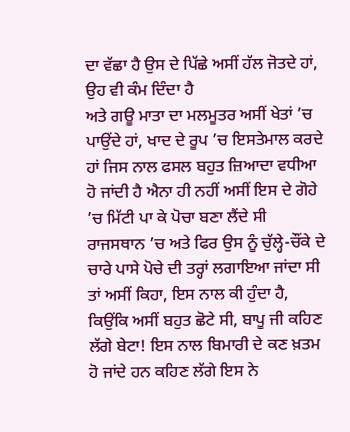ਦਾ ਵੱਛਾ ਹੈ ਉਸ ਦੇ ਪਿੱਛੇ ਅਸੀਂ ਹੱਲ ਜੋਤਦੇ ਹਾਂ, ਉਹ ਵੀ ਕੰਮ ਦਿੰਦਾ ਹੈ
ਅਤੇ ਗਊ ਮਾਤਾ ਦਾ ਮਲਮੂਤਰ ਅਸੀਂ ਖੇਤਾਂ ’ਚ ਪਾਉਂਦੇ ਹਾਂ, ਖਾਦ ਦੇ ਰੂਪ ’ਚ ਇਸਤੇਮਾਲ ਕਰਦੇ ਹਾਂ ਜਿਸ ਨਾਲ ਫਸਲ ਬਹੁਤ ਜ਼ਿਆਦਾ ਵਧੀਆ ਹੋ ਜਾਂਦੀ ਹੈ ਐਨਾ ਹੀ ਨਹੀਂ ਅਸੀਂ ਇਸ ਦੇ ਗੋਹੇ ’ਚ ਮਿੱਟੀ ਪਾ ਕੇ ਪੋਚਾ ਬਣਾ ਲੈਂਦੇ ਸੀ ਰਾਜਸਥਾਨ ’ਚ ਅਤੇ ਫਿਰ ਉਸ ਨੂੰ ਚੁੱਲ੍ਹੇ-ਚੌਂਕੇ ਦੇ ਚਾਰੇ ਪਾਸੇ ਪੋਚੇ ਦੀ ਤਰ੍ਹਾਂ ਲਗਾਇਆ ਜਾਂਦਾ ਸੀ ਤਾਂ ਅਸੀਂ ਕਿਹਾ, ਇਸ ਨਾਲ ਕੀ ਹੁੰਦਾ ਹੈ, ਕਿਉਂਕਿ ਅਸੀਂ ਬਹੁਤ ਛੋਟੇ ਸੀ, ਬਾਪੂ ਜੀ ਕਹਿਣ ਲੱਗੇ ਬੇਟਾ! ਇਸ ਨਾਲ ਬਿਮਾਰੀ ਦੇ ਕਣ ਖ਼ਤਮ ਹੋ ਜਾਂਦੇ ਹਨ ਕਹਿਣ ਲੱਗੇ ਇਸ ਨੇ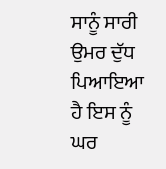ਸਾਨੂੰ ਸਾਰੀ ਉਮਰ ਦੁੱਧ ਪਿਆਇਆ ਹੈ ਇਸ ਨੂੰ ਘਰ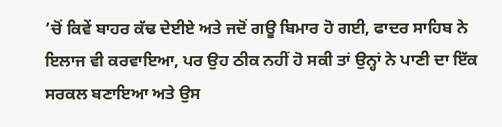’ਚੋਂ ਕਿਵੇਂ ਬਾਹਰ ਕੱਢ ਦੇਈਏ ਅਤੇ ਜਦੋਂ ਗਊ ਬਿਮਾਰ ਹੋ ਗਈ, ਫਾਦਰ ਸਾਹਿਬ ਨੇ ਇਲਾਜ ਵੀ ਕਰਵਾਇਆ, ਪਰ ਉਹ ਠੀਕ ਨਹੀਂ ਹੋ ਸਕੀ ਤਾਂ ਉਨ੍ਹਾਂ ਨੇ ਪਾਣੀ ਦਾ ਇੱਕ ਸਰਕਲ ਬਣਾਇਆ ਅਤੇ ਉਸ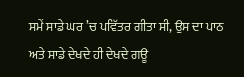ਸਮੇਂ ਸਾਡੇ ਘਰ ’ਚ ਪਵਿੱਤਰ ਗੀਤਾ ਸੀ, ਉਸ ਦਾ ਪਾਠ
ਅਤੇ ਸਾਡੇ ਦੇਖਦੇ ਹੀ ਦੇਖਦੇ ਗਊ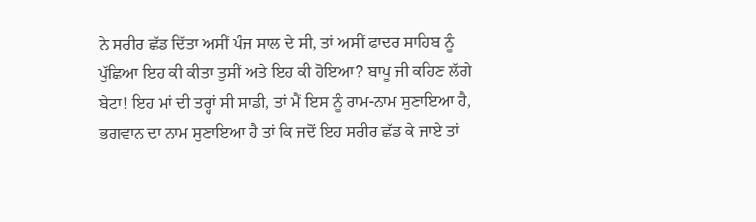ਨੇ ਸਰੀਰ ਛੱਡ ਦਿੱਤਾ ਅਸੀਂ ਪੰਜ ਸਾਲ ਦੇ ਸੀ, ਤਾਂ ਅਸੀਂ ਫਾਦਰ ਸਾਹਿਬ ਨੂੰ ਪੁੱਛਿਆ ਇਹ ਕੀ ਕੀਤਾ ਤੁਸੀਂ ਅਤੇ ਇਹ ਕੀ ਹੋਇਆ? ਬਾਪੂ ਜੀ ਕਹਿਣ ਲੱਗੇ ਬੇਟਾ! ਇਹ ਮਾਂ ਦੀ ਤਰ੍ਹਾਂ ਸੀ ਸਾਡੀ, ਤਾਂ ਮੈਂ ਇਸ ਨੂੰ ਰਾਮ-ਨਾਮ ਸੁਣਾਇਆ ਹੈ, ਭਗਵਾਨ ਦਾ ਨਾਮ ਸੁਣਾਇਆ ਹੈ ਤਾਂ ਕਿ ਜਦੋਂ ਇਹ ਸਰੀਰ ਛੱਡ ਕੇ ਜਾਏ ਤਾਂ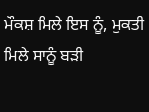ਮੌਕਸ਼ ਮਿਲੇ ਇਸ ਨੂੰ, ਮੁਕਤੀ ਮਿਲੇ ਸਾਨੂੰ ਬੜੀ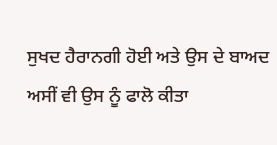ਸੁਖਦ ਹੈਰਾਨਗੀ ਹੋਈ ਅਤੇ ਉਸ ਦੇ ਬਾਅਦ ਅਸੀਂ ਵੀ ਉਸ ਨੂੰ ਫਾਲੋ ਕੀਤਾ